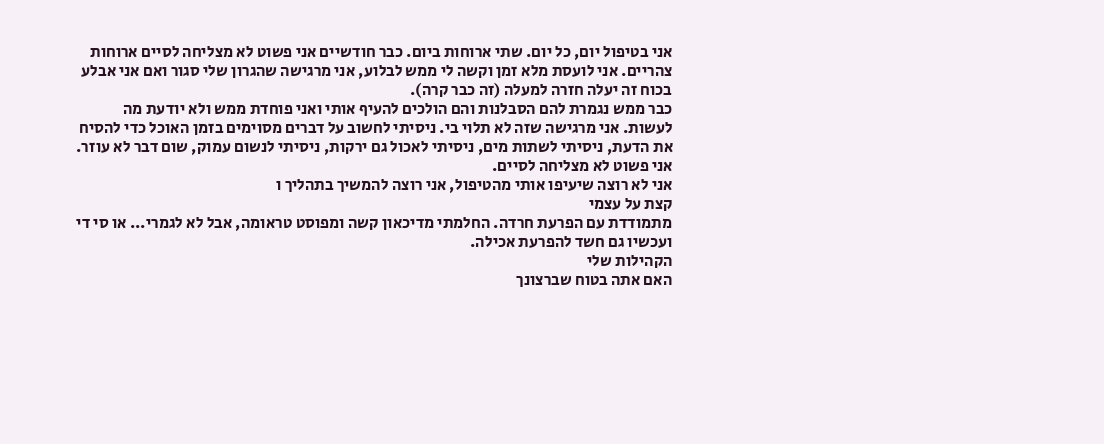אני בטיפול יום, כל יום. שתי ארוחות ביום. כבר חודשיים אני פשוט לא מצליחה לסיים ארוחות צהריים. אני לועסת מלא זמן וקשה לי ממש לבלוע, אני מרגישה שהגרון שלי סגור ואם אני אבלע בכוח זה יעלה חזרה למעלה (זה כבר קרה).
כבר ממש נגמרת להם הסבלנות והם הולכים להעיף אותי ואני פוחדת ממש ולא יודעת מה לעשות. אני מרגישה שזה לא תלוי בי. ניסיתי לחשוב על דברים מסוימים בזמן האוכל כדי להסיח את הדעת, ניסיתי לשתות מים, ניסיתי לאכול גם ירקות, ניסיתי לנשום עמוק, שום דבר לא עוזר. אני פשוט לא מצליחה לסיים.
אני לא רוצה שיעיפו אותי מהטיפול, אני רוצה להמשיך בתהליך ו
קצת על עצמי
מתמודדת עם הפרעת חרדה. החלמתי מדיכאון קשה ומפוסט טראומה, אבל לא לגמרי... או סי די ועכשיו גם חשד להפרעת אכילה.
הקהילות שלי
האם אתה בטוח שברצונך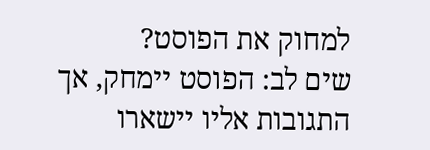למחוק את הפוסט?
שים לב: הפוסט יימחק, אך התגובות אליו יישארו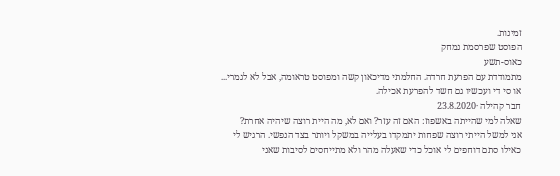זמינות.
הפוסט שפרסמת נמחק
כאוס-תשע
מתמודדת עם הפרעת חרדה. החלמתי מדיכאון קשה ומפוסט טראומה, אבל לא לגמרי... או סי די ועכשיו גם חשד להפרעת אכילה.
חבר קהילה ·23.8.2020
שאלה למי שהייתה באשפוז: האם זה עזר? ואם לא, מה היית רוצה שיהיה אחרת?
אני למשל הייתי רוצה שפחות יתמקדו בעלייה במשקל ויותר בצד הנפשי. הרגיש לי כאילו סתם דוחפים לי אוכל כדי שאעלה מהר ולא מתייחסים לסיבות שאני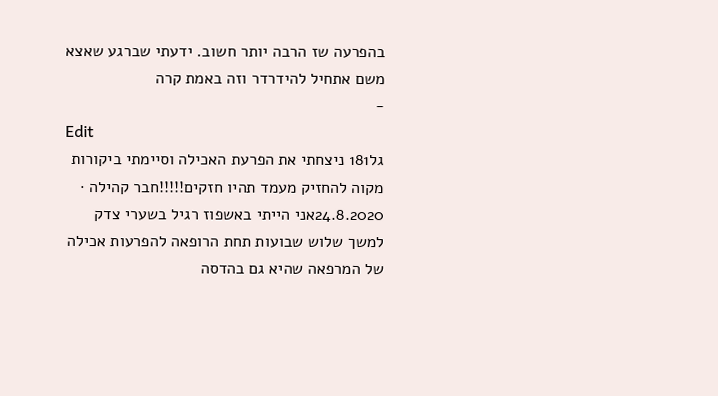בהפרעה שז הרבה יותר חשוב. ידעתי שברגע שאצא משם אתחיל להידרדר וזה באמת קרה
-
Edit
גל181 ניצחתי את הפרעת האכילה וסיימתי ביקורות מקוה להחזיק מעמד תהיו חזקים!!!!!חבר קהילה · 24.8.2020אני הייתי באשפוז רגיל בשערי צדק למשך שלוש שבועות תחת הרופאה להפרעות אכילה של המרפאה שהיא גם בהדסה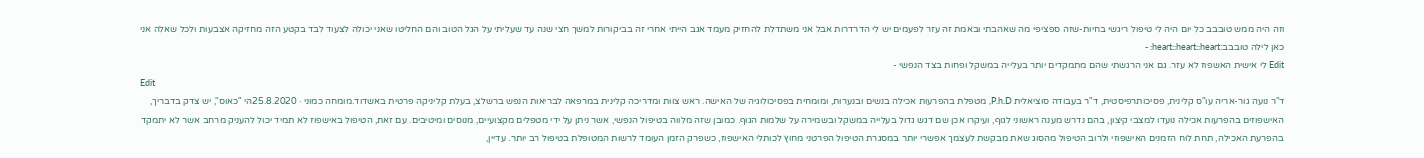וזה היה ממש טובבב כל יום היה לי טיפול ריגשי בחיות-שזה ספציפי מה שאהבתי ובאמת זה עזר לפעמים יש לי הדרדרות אבל אני משתדלת להחזיק מעמד אגב הייתי אחרי זה בביקורות למשך חצי שנה עד שעליתי על הגל הטוב והם החליטו שאני יכולה לצעוד לבד בקטע הזה מחזיקה אצבעות ולכל שאלה אני כאן לילה טובבב:heart::heart::heart: -
Edit לי אישית האשפוז לא עזר. גם אני הרגשתי שהם מתמקדים יותר בעלייה במשקל ופחות בצד הנפשי -
Edit
ד"ר נועה גור-אריה עו"ס קלינית, פסיכותרפיסטית, ד"ר בעבודה סוציאלית P.h.D, מטפלת בהפרעות אכילה בנשים ובנערות, ומומחית בפסיכולוגיה של האישה. ראש צוות ומדריכה קלינית במרפאה לבריאות הנפש ברשלצ, בעלת קליניקה פרטית באשדוד.מומחה כמוני · 25.8.2020הי "כאוס", יש צדק בדבריך, האישפוזים בהפרעות אכילה נועדו למצבי קיצון, בהם נדרש מענה ראשוני לגוף, ועיקרו אכן שם דגש גדול בעלייה במשקל ובשמירה על שלמות הגוף. כמובן שזה מלווה בטיפול הנפשי, אשר ניתן על ידי מטפלים מקצועיים, מנוסים ומיטיבים. עם זאת, הטיפול באישפוז לא תמיד יכול להעניק מרחב אשר לא יתמקד בהפרעת האכילה, תחת לוח הזמנים האישפוזי ולרוב הטיפול מהסוג שאת מבקשת לעצמך אפשרי יותר במסגרת הטיפול הפרטני מחוץ לכותלי האישפוז, כשפרק הזמן העומד לרשות המטופלת בטיפול רב יותר. עדיין,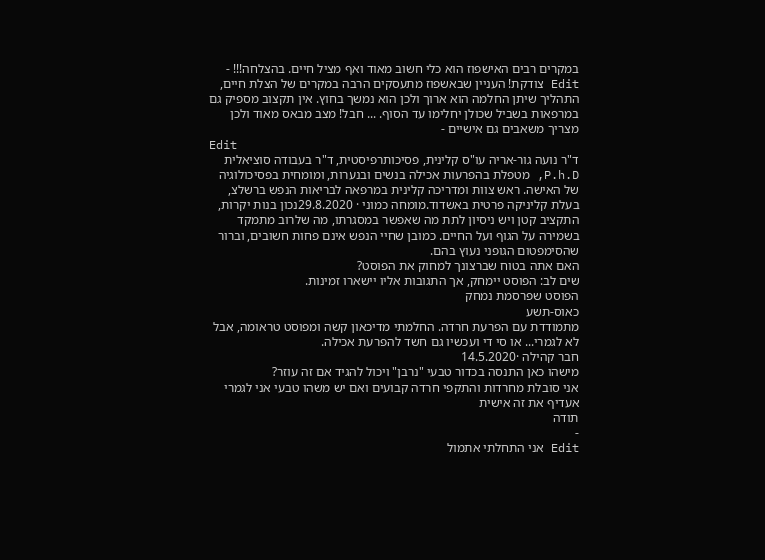במקרים רבים האישפוז הוא כלי חשוב מאוד ואף מציל חיים. בהצלחה!!! -
Edit צודקת! העניין שבאשפוז מתעסקים הרבה במקרים של הצלת חיים, התהליך שיתן החלמה הוא ארוך ולכן הוא נמשך בחוץ. אין תקצוב מספיק גם במרפאות בשביל שכולן יחלימו עד הסוף. ... חבל! מצב מבאס מאוד ולכן מצריך משאבים גם אישיים -
Edit
ד"ר נועה גור-אריה עו"ס קלינית, פסיכותרפיסטית, ד"ר בעבודה סוציאלית P.h.D, מטפלת בהפרעות אכילה בנשים ובנערות, ומומחית בפסיכולוגיה של האישה. ראש צוות ומדריכה קלינית במרפאה לבריאות הנפש ברשלצ, בעלת קליניקה פרטית באשדוד.מומחה כמוני · 29.8.2020נכון בנות יקרות, התקציב קטן ויש ניסיון לתת מה שאפשר במסגרתו, מה שלרוב מתמקד בשמירה על הגוף ועל החיים. כמובן שחיי הנפש אינם פחות חשובים, וברור שהסימפטום הגופני נעוץ בהם.
האם אתה בטוח שברצונך למחוק את הפוסט?
שים לב: הפוסט יימחק, אך התגובות אליו יישארו זמינות.
הפוסט שפרסמת נמחק
כאוס-תשע
מתמודדת עם הפרעת חרדה. החלמתי מדיכאון קשה ומפוסט טראומה, אבל לא לגמרי... או סי די ועכשיו גם חשד להפרעת אכילה.
חבר קהילה ·14.5.2020
מישהו כאן התנסה בכדור טבעי "נרבן" ויכול להגיד אם זה עוזר?
אני סובלת מחרדות והתקפי חרדה קבועים ואם יש משהו טבעי אני לגמרי אעדיף את זה אישית
תודה
-
Edit אני התחלתי אתמול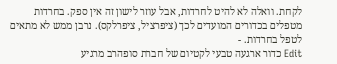לקחת. וואלה לא להיט לחרדות, אבל עוזר לישון זה אין ספק. בחרדות מטפלים בכדורים המועדים לכך (ציפרציל, ציפרלקס). נרבן ממש לא מתאים לטפל בחרדות. -
Edit כדור ארגעה טבעי לקטיום של חברת סופהרב מרגיע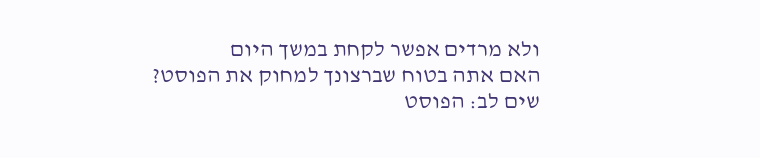ולא מרדים אפשר לקחת במשך היום
האם אתה בטוח שברצונך למחוק את הפוסט?
שים לב: הפוסט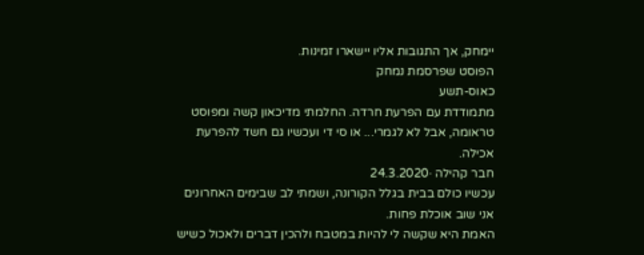יימחק, אך התגובות אליו יישארו זמינות.
הפוסט שפרסמת נמחק
כאוס-תשע
מתמודדת עם הפרעת חרדה. החלמתי מדיכאון קשה ומפוסט טראומה, אבל לא לגמרי... או סי די ועכשיו גם חשד להפרעת אכילה.
חבר קהילה ·24.3.2020
עכשיו כולם בבית בגלל הקורונה, ושמתי לב שבימים האחרונים אני שוב אוכלת פחות.
האמת היא שקשה לי להיות במטבח ולהכין דברים ולאכול כשיש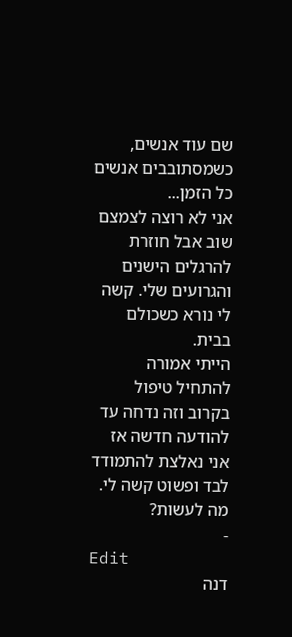שם עוד אנשים, כשמסתובבים אנשים כל הזמן...
אני לא רוצה לצמצם שוב אבל חוזרת להרגלים הישנים והגרועים שלי. קשה לי נורא כשכולם בבית.
הייתי אמורה להתחיל טיפול בקרוב וזה נדחה עד להודעה חדשה אז אני נאלצת להתמודד לבד ופשוט קשה לי.
מה לעשות?
-
Edit
דנה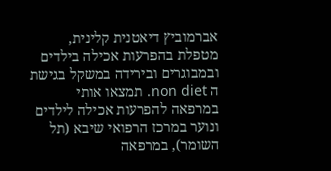אברמוביץ דיאטנית קלינית, מטפלת בהפרעות אכילה בילדים ובמבוגרים ובירידה במשקל בגישת ה non diet. תמצאו אותי במרפאה להפרעות אכילה לילדים ונוער במרכז הרפואי שיבא (תל השומר), במרפאה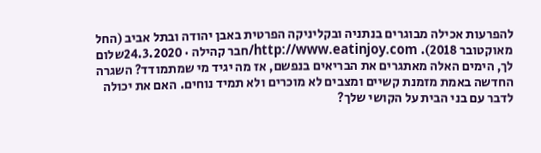להפרעות אכילה מבוגרים בנתניה ובקליניקה הפרטית באבן יהודה ובתל אביב (החל מאוקטובר 2018). http://www.eatinjoy.com/חבר קהילה · 24.3.2020שלום לך, הימים האלה מאתגרים את הבריאים בנפשם, אז מה יגיד מי שמתמודד? השגרה החדשה באמת מזמנת קשיים ומצבים לא מוכרים ולא תמיד נוחים. האם את יכולה לדבר עם בני הבית על הקושי שלך?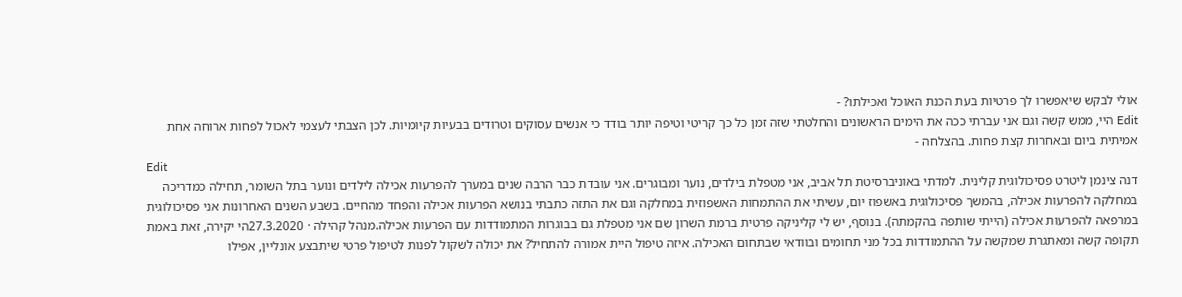אולי לבקש שיאפשרו לך פרטיות בעת הכנת האוכל ואכילתו? -
Edit היי, ממש קשה וגם אני עברתי ככה את הימים הראשונים והחלטתי שזה זמן כל כך קריטי וטיפה יותר בודד כי אנשים עסוקים וטרודים בבעיות קיומיות. לכן הצבתי לעצמי לאכול לפחות ארוחה אחת אמיתית ביום ובאחרות קצת פחות. בהצלחה -
Edit
דנה צינמן ליטרט פסיכולוגית קלינית. למדתי באוניברסיטת תל אביב, אני מטפלת בילדים, נוער ומבוגרים. אני עובדת כבר הרבה שנים במערך להפרעות אכילה לילדים ונוער בתל השומר, תחילה כמדריכה במחלקה להפרעות אכילה, בהמשך פסיכולוגית באשפוז יום, עשיתי את ההתמחות האשפוזית במחלקה וגם את התזה כתבתי בנושא הפרעות אכילה והפחד מהחיים. בשבע השנים האחרונות אני פסיכולוגית במרפאה להפרעות אכילה (הייתי שותפה בהקמתה). בנוסף, יש לי קליניקה פרטית ברמת השרון שם אני מטפלת גם בבוגרות המתמודדות עם הפרעות אכילה.מנהל קהילה · 27.3.2020הי יקירה, זאת באמת תקופה קשה ומאתגרת שמקשה על ההתמודדות בכל מני תחומים ובוודאי שבתחום האכילה. איזה טיפול היית אמורה להתחיל? את יכולה לשקול לפנות לטיפול פרטי שיתבצע אונליין, אפילו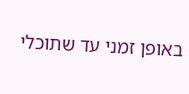באופן זמני עד שתוכלי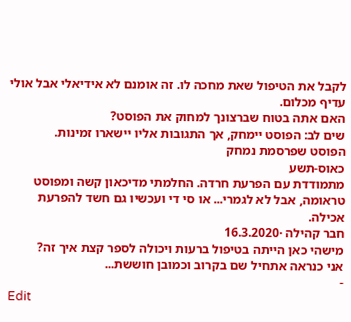לקבל את הטיפול שאת מחכה לו. זה אומנם לא אידיאלי אבל אולי עדיף מכלום.
האם אתה בטוח שברצונך למחוק את הפוסט?
שים לב: הפוסט יימחק, אך התגובות אליו יישארו זמינות.
הפוסט שפרסמת נמחק
כאוס-תשע
מתמודדת עם הפרעת חרדה. החלמתי מדיכאון קשה ומפוסט טראומה, אבל לא לגמרי... או סי די ועכשיו גם חשד להפרעת אכילה.
חבר קהילה ·16.3.2020
מישהי כאן הייתה בטיפול ברעות ויכולה לספר קצת איך זה?
אני כנראה אתחיל שם בקרוב וכמובן חוששת...
-
Edit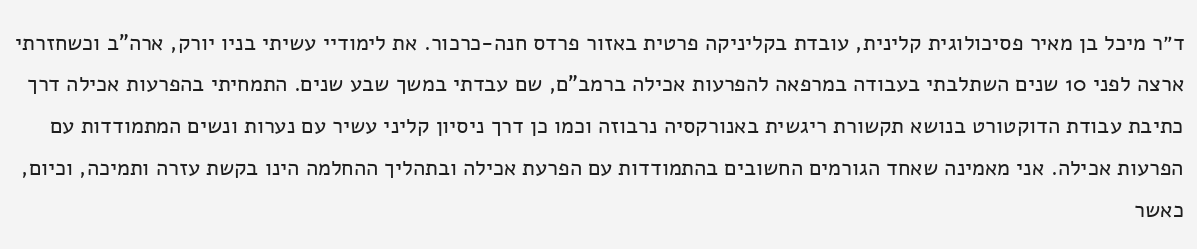ד״ר מיכל בן מאיר פסיכולוגית קלינית, עובדת בקליניקה פרטית באזור פרדס חנה-כרכור. את לימודיי עשיתי בניו יורק, ארה"ב וכשחזרתי ארצה לפני 10 שנים השתלבתי בעבודה במרפאה להפרעות אכילה ברמב"ם, שם עבדתי במשך שבע שנים. התמחיתי בהפרעות אכילה דרך כתיבת עבודת הדוקטורט בנושא תקשורת ריגשית באנורקסיה נרבוזה וכמו כן דרך ניסיון קליני עשיר עם נערות ונשים המתמודדות עם הפרעות אכילה. אני מאמינה שאחד הגורמים החשובים בהתמודדות עם הפרעת אכילה ובתהליך ההחלמה הינו בקשת עזרה ותמיכה, וכיום, כאשר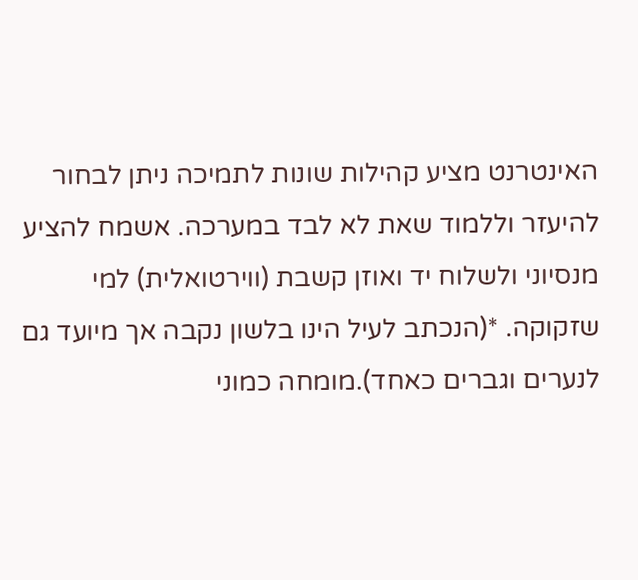האינטרנט מציע קהילות שונות לתמיכה ניתן לבחור להיעזר וללמוד שאת לא לבד במערכה. אשמח להציע מנסיוני ולשלוח יד ואוזן קשבת (ווירטואלית) למי שזקוקה. *(הנכתב לעיל הינו בלשון נקבה אך מיועד גם לנערים וגברים כאחד).מומחה כמוני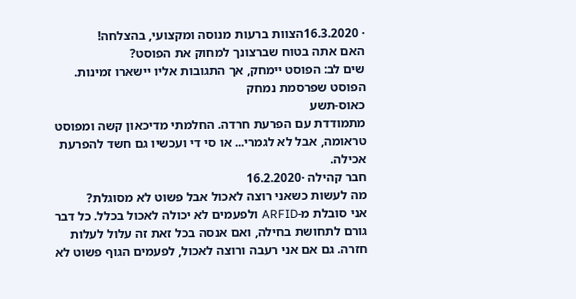· 16.3.2020הצוות ברעות מנוסה ומקצועי, בהצלחה!
האם אתה בטוח שברצונך למחוק את הפוסט?
שים לב: הפוסט יימחק, אך התגובות אליו יישארו זמינות.
הפוסט שפרסמת נמחק
כאוס-תשע
מתמודדת עם הפרעת חרדה. החלמתי מדיכאון קשה ומפוסט טראומה, אבל לא לגמרי... או סי די ועכשיו גם חשד להפרעת אכילה.
חבר קהילה ·16.2.2020
מה לעשות כשאני רוצה לאכול אבל פשוט לא מסוגלת?
אני סובלת מ-ARFID ולפעמים לא יכולה לאכול בכלל. כל דבר גורם לתחושת בחילה, ואם אנסה בכל זאת זה עלול לעלות חזרה. גם אם אני רעבה ורוצה לאכול, לפעמים הגוף פשוט לא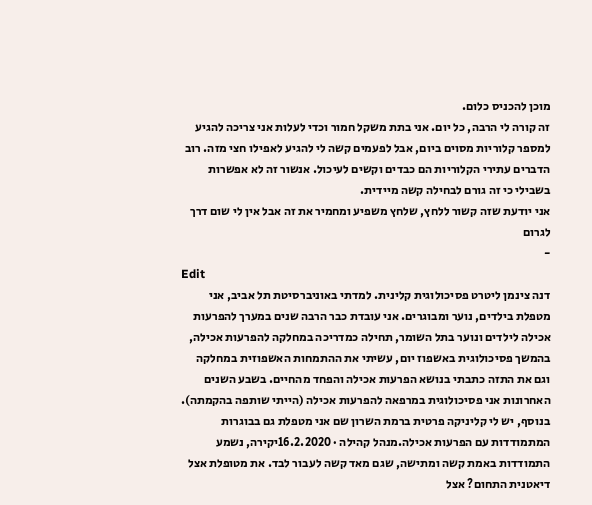מוכן להכניס כלום.
זה קורה לי הרבה, כל יום. אני בתת משקל חמור וכדי לעלות אני צריכה להגיע למספר קלוריות מסוים ביום, אבל לפעמים קשה לי להגיע לאפילו חצי מזה. רוב הדברים עתירי הקלוריות הם כבדים וקשים לעיכול. אנשור זה לא אפשרות בשבילי כי זה גורם לבחילה קשה מיידית.
אני יודעת שזה קשור ללחץ, שלחץ משפיע ומחמיר את זה אבל אין לי שום דרך לגרום
-
Edit
דנה צינמן ליטרט פסיכולוגית קלינית. למדתי באוניברסיטת תל אביב, אני מטפלת בילדים, נוער ומבוגרים. אני עובדת כבר הרבה שנים במערך להפרעות אכילה לילדים ונוער בתל השומר, תחילה כמדריכה במחלקה להפרעות אכילה, בהמשך פסיכולוגית באשפוז יום, עשיתי את ההתמחות האשפוזית במחלקה וגם את התזה כתבתי בנושא הפרעות אכילה והפחד מהחיים. בשבע השנים האחרונות אני פסיכולוגית במרפאה להפרעות אכילה (הייתי שותפה בהקמתה). בנוסף, יש לי קליניקה פרטית ברמת השרון שם אני מטפלת גם בבוגרות המתמודדות עם הפרעות אכילה.מנהל קהילה · 16.2.2020יקירה, נשמע התמודדות באמת קשה ומתישה, שגם מאד קשה לעבור לבד. את מטופלת אצל דיאטנית התחום? אצל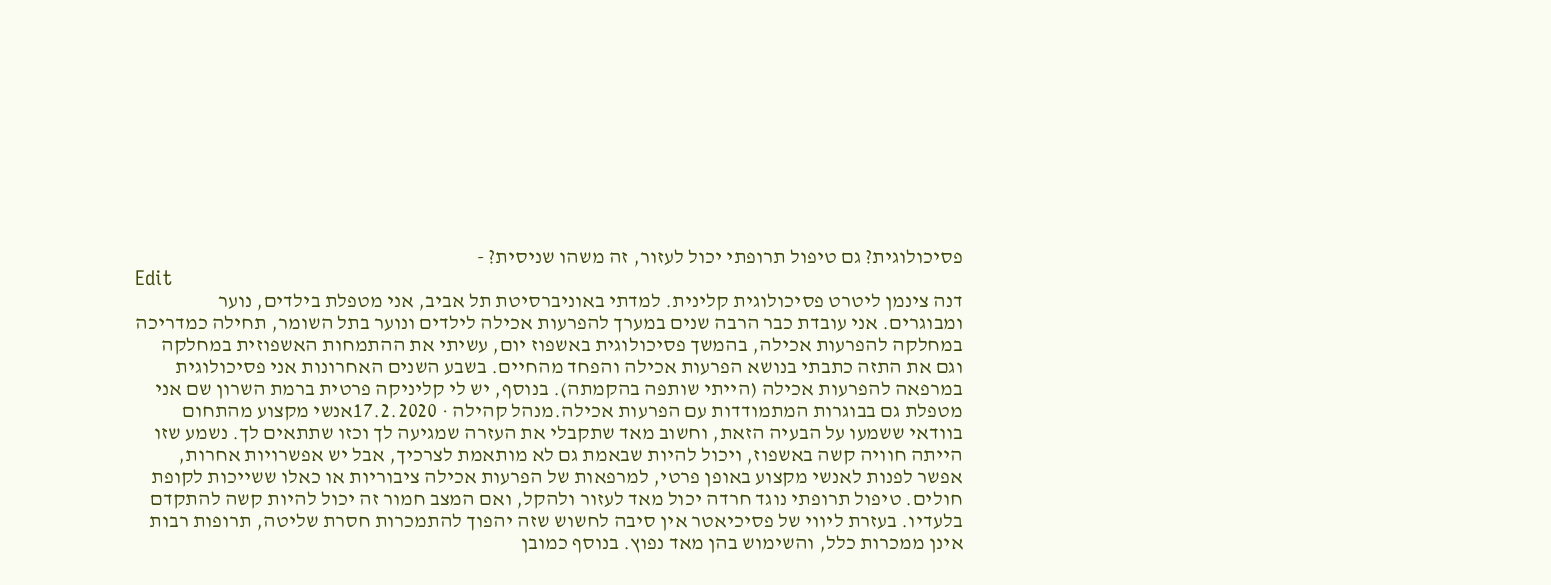פסיכולוגית? גם טיפול תרופתי יכול לעזור, זה משהו שניסית? -
Edit
דנה צינמן ליטרט פסיכולוגית קלינית. למדתי באוניברסיטת תל אביב, אני מטפלת בילדים, נוער ומבוגרים. אני עובדת כבר הרבה שנים במערך להפרעות אכילה לילדים ונוער בתל השומר, תחילה כמדריכה במחלקה להפרעות אכילה, בהמשך פסיכולוגית באשפוז יום, עשיתי את ההתמחות האשפוזית במחלקה וגם את התזה כתבתי בנושא הפרעות אכילה והפחד מהחיים. בשבע השנים האחרונות אני פסיכולוגית במרפאה להפרעות אכילה (הייתי שותפה בהקמתה). בנוסף, יש לי קליניקה פרטית ברמת השרון שם אני מטפלת גם בבוגרות המתמודדות עם הפרעות אכילה.מנהל קהילה · 17.2.2020אנשי מקצוע מהתחום בוודאי ששמעו על הבעיה הזאת, וחשוב מאד שתקבלי את העזרה שמגיעה לך וכזו שתתאים לך. נשמע שזו הייתה חוויה קשה באשפוז, ויכול להיות שבאמת גם לא מותאמת לצרכיך, אבל יש אפשרויות אחרות, אפשר לפנות לאנשי מקצוע באופן פרטי, למרפאות של הפרעות אכילה ציבוריות או כאלו ששייכות לקופת חולים. טיפול תרופתי נוגד חרדה יכול מאד לעזור ולהקל, ואם המצב חמור זה יכול להיות קשה להתקדם בלעדיו. בעזרת ליווי של פסיכיאטר אין סיבה לחשוש שזה יהפוך להתמכרות חסרת שליטה, תרופות רבות אינן ממכרות כלל, והשימוש בהן מאד נפוץ. בנוסף כמובן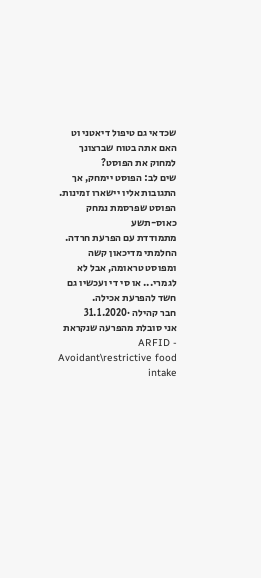שכדאי גם טיפול דיאטני וט
האם אתה בטוח שברצונך למחוק את הפוסט?
שים לב: הפוסט יימחק, אך התגובות אליו יישארו זמינות.
הפוסט שפרסמת נמחק
כאוס-תשע
מתמודדת עם הפרעת חרדה. החלמתי מדיכאון קשה ומפוסט טראומה, אבל לא לגמרי... או סי די ועכשיו גם חשד להפרעת אכילה.
חבר קהילה ·31.1.2020
אני סובלת מהפרעה שנקראת ARFID - Avoidant\restrictive food intake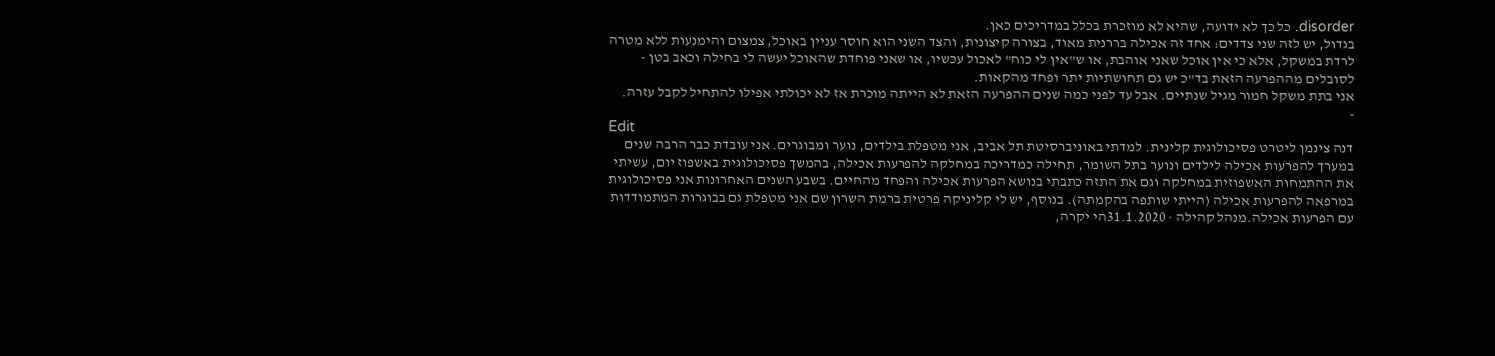disorder. כל כך לא ידועה, שהיא לא מוזכרת בכלל במדריכים כאן.
בגדול, יש לזה שני צדדים: אחד זה אכילה בררנית מאוד, בצורה קיצונית, והצד השני הוא חוסר עניין באוכל, צמצום והימנעות ללא מטרה לרדת במשקל, אלא כי אין אוכל שאני אוהבת, או ש"אין לי כוח" לאכול עכשיו, או שאני פוחדת שהאוכל יעשה לי בחילה וכאב בטן - לסובלים מההפרעה הזאת בד"כ יש גם תחושתיות יתר ופחד מהקאות.
אני בתת משקל חמור מגיל שנתיים. אבל עד לפני כמה שנים ההפרעה הזאת לא הייתה מוכרת אז לא יכולתי אפילו להתחיל לקבל עזרה.
-
Edit
דנה צינמן ליטרט פסיכולוגית קלינית. למדתי באוניברסיטת תל אביב, אני מטפלת בילדים, נוער ומבוגרים. אני עובדת כבר הרבה שנים במערך להפרעות אכילה לילדים ונוער בתל השומר, תחילה כמדריכה במחלקה להפרעות אכילה, בהמשך פסיכולוגית באשפוז יום, עשיתי את ההתמחות האשפוזית במחלקה וגם את התזה כתבתי בנושא הפרעות אכילה והפחד מהחיים. בשבע השנים האחרונות אני פסיכולוגית במרפאה להפרעות אכילה (הייתי שותפה בהקמתה). בנוסף, יש לי קליניקה פרטית ברמת השרון שם אני מטפלת גם בבוגרות המתמודדות עם הפרעות אכילה.מנהל קהילה · 31.1.2020הי יקרה,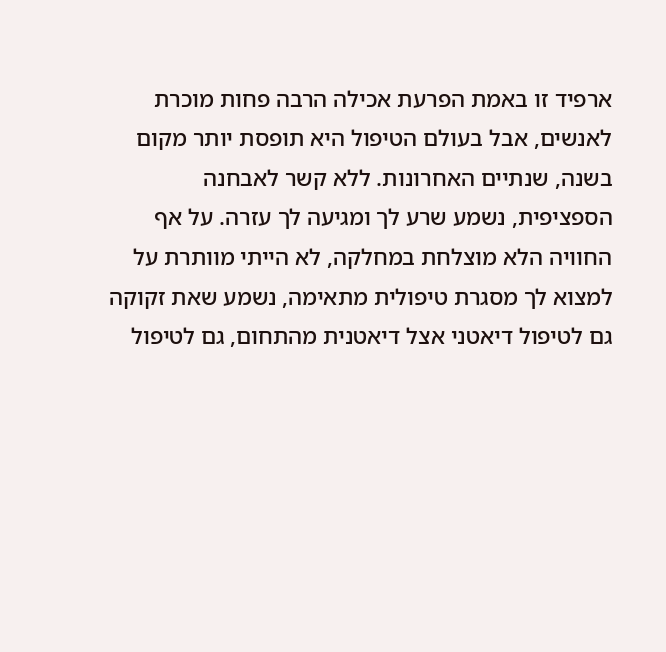ארפיד זו באמת הפרעת אכילה הרבה פחות מוכרת לאנשים, אבל בעולם הטיפול היא תופסת יותר מקום בשנה, שנתיים האחרונות. ללא קשר לאבחנה הספציפית, נשמע שרע לך ומגיעה לך עזרה. על אף החוויה הלא מוצלחת במחלקה, לא הייתי מוותרת על למצוא לך מסגרת טיפולית מתאימה, נשמע שאת זקוקה גם לטיפול דיאטני אצל דיאטנית מהתחום, גם לטיפול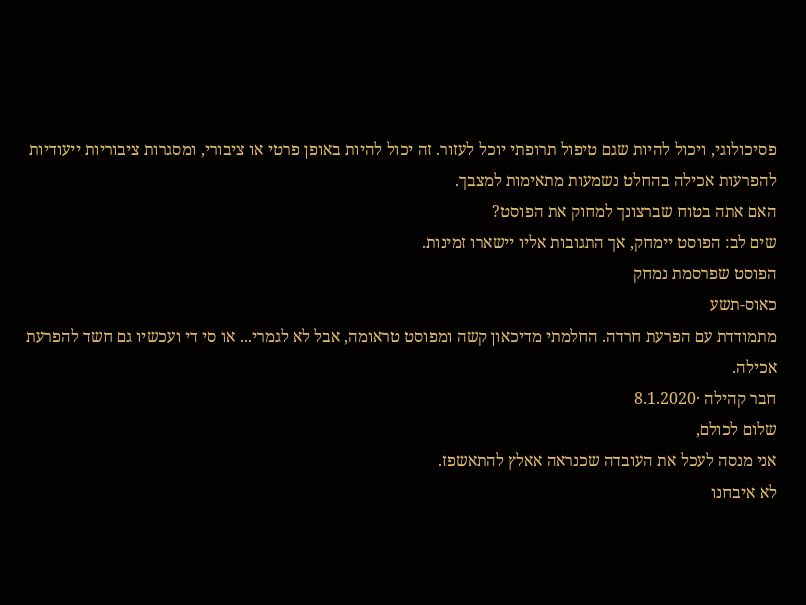פסיכולוגי, ויכול להיות שגם טיפול תרופתי יוכל לעזור. זה יכול להיות באופן פרטי או ציבורי, ומסגרות ציבוריות ייעודיות להפרעות אכילה בהחלט נשמעות מתאימות למצבך.
האם אתה בטוח שברצונך למחוק את הפוסט?
שים לב: הפוסט יימחק, אך התגובות אליו יישארו זמינות.
הפוסט שפרסמת נמחק
כאוס-תשע
מתמודדת עם הפרעת חרדה. החלמתי מדיכאון קשה ומפוסט טראומה, אבל לא לגמרי... או סי די ועכשיו גם חשד להפרעת אכילה.
חבר קהילה ·8.1.2020
שלום לכולם,
אני מנסה לעכל את העובדה שכנראה אאלץ להתאשפז.
לא איבחנו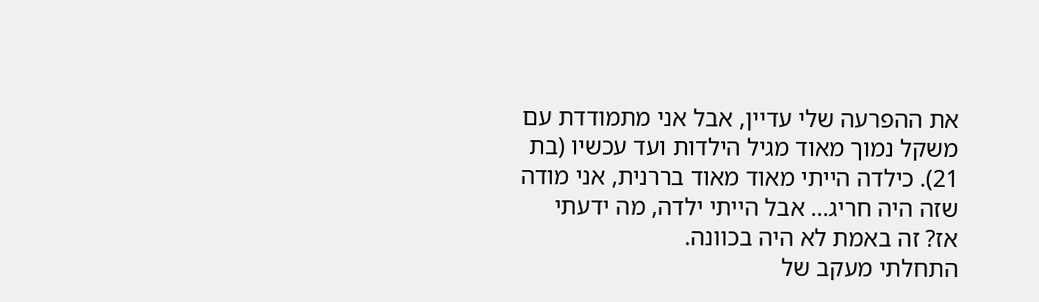את ההפרעה שלי עדיין, אבל אני מתמודדת עם משקל נמוך מאוד מגיל הילדות ועד עכשיו (בת 21). כילדה הייתי מאוד מאוד בררנית, אני מודה שזה היה חריג... אבל הייתי ילדה, מה ידעתי אז? זה באמת לא היה בכוונה.
התחלתי מעקב של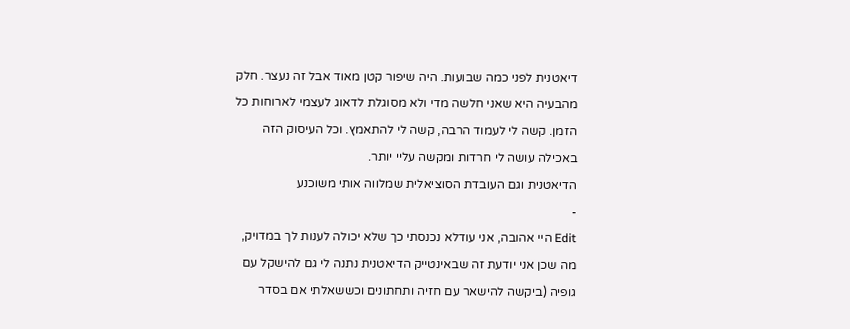דיאטנית לפני כמה שבועות. היה שיפור קטן מאוד אבל זה נעצר. חלק מהבעיה היא שאני חלשה מדי ולא מסוגלת לדאוג לעצמי לארוחות כל הזמן. קשה לי לעמוד הרבה, קשה לי להתאמץ. וכל העיסוק הזה באכילה עושה לי חרדות ומקשה עליי יותר.
הדיאטנית וגם העובדת הסוציאלית שמלווה אותי משוכנע
-
Edit היי אהובה, אני עודלא נכנסתי כך שלא יכולה לענות לך במדויק, מה שכן אני יודעת זה שבאינטייק הדיאטנית נתנה לי גם להישקל עם גופיה (ביקשה להישאר עם חזיה ותחתונים וכששאלתי אם בסדר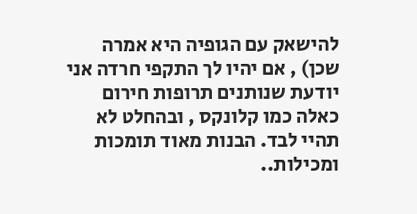להישאק עם הגופיה היא אמרה שכן) , אם יהיו לך התקפי חרדה אני יודעת שנותנים תרופות חירום כאלה כמו קלונקס , ובהחלט לא תהיי לבד. הבנות מאוד תומכות ומכילות..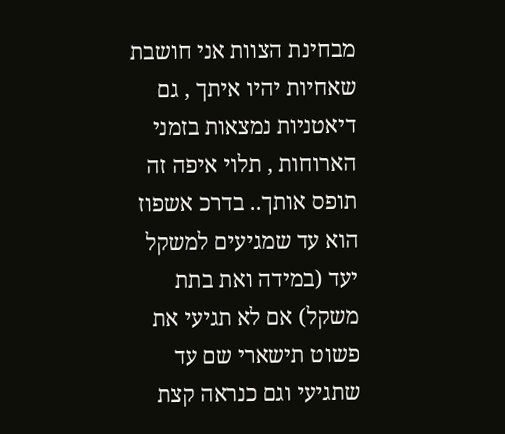מבחינת הצוות אני חושבת שאחיות יהיו איתך , גם דיאטניות נמצאות בזמני הארוחות , תלוי איפה זה תופס אותך.. בדרכ אשפוז הוא עד שמגיעים למשקל יעד (במידה ואת בתת משקל) אם לא תגיעי את פשוט תישארי שם עד שתגיעי וגם כנראה קצת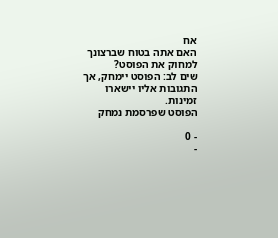אח
האם אתה בטוח שברצונך למחוק את הפוסט?
שים לב: הפוסט יימחק, אך התגובות אליו יישארו זמינות.
הפוסט שפרסמת נמחק

- 0
-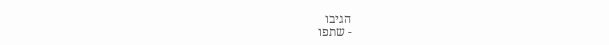הגיבו
- שתפו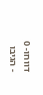דווחו- 0
- הגיבו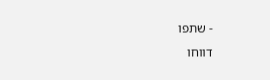- שתפו
דווחו